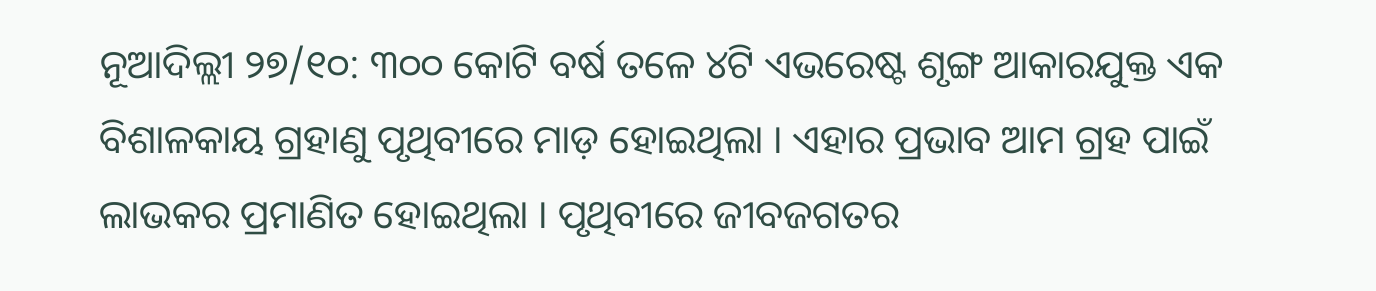ନୂଆଦିଲ୍ଲୀ ୨୭/୧୦: ୩୦୦ କୋଟି ବର୍ଷ ତଳେ ୪ଟି ଏଭରେଷ୍ଟ ଶୃଙ୍ଗ ଆକାରଯୁକ୍ତ ଏକ ବିଶାଳକାୟ ଗ୍ରହାଣୁ ପୃଥିବୀରେ ମାଡ଼ ହୋଇଥିଲା । ଏହାର ପ୍ରଭାବ ଆମ ଗ୍ରହ ପାଇଁ ଲାଭକର ପ୍ରମାଣିତ ହୋଇଥିଲା । ପୃଥିବୀରେ ଜୀବଜଗତର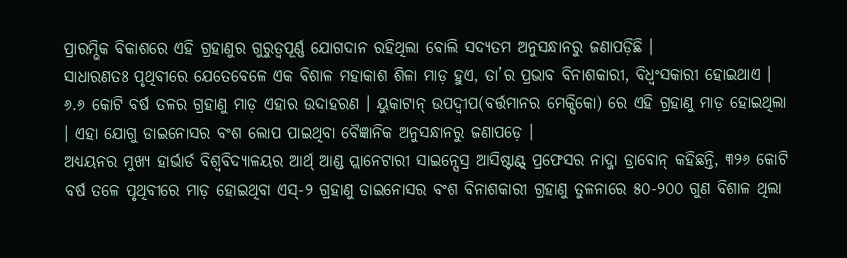ପ୍ରାରମ୍ଭିକ ବିକାଶରେ ଏହି ଗ୍ରହାଣୁର ଗୁରୁତ୍ୱପୂର୍ଣ୍ଣ ଯୋଗଦାନ ରହିଥିଲା ବୋଲି ସଦ୍ୟତମ ଅନୁସନ୍ଧାନରୁ ଜଣାପଡ଼ିଛି ।
ସାଧାରଣତଃ ପୃଥିବୀରେ ଯେତେବେଳେ ଏକ ବିଶାଳ ମହାକାଶ ଶିଳା ମାଡ଼ ହୁଏ, ତା’ର ପ୍ରଭାବ ବିନାଶକାରୀ, ବିଧ୍ୱଂସକାରୀ ହୋଇଥାଏ । ୬.୬ କୋଟି ବର୍ଷ ତଳର ଗ୍ରହାଣୁ ମାଡ଼ ଏହାର ଉଦାହରଣ । ୟୁକାଟାନ୍ ଉପଦ୍ୱୀପ(ବର୍ତ୍ତମାନର ମେକ୍ସିକୋ) ରେ ଏହି ଗ୍ରହାଣୁ ମାଡ଼ ହୋଇଥିଲା । ଏହା ଯୋଗୁ ଡାଇନୋସର ବଂଶ ଲୋପ ପାଇଥିବା ବୈଜ୍ଞାନିକ ଅନୁସନ୍ଧାନରୁ ଜଣାପଡ଼େ ।
ଅଧ୍ୟୟନର ମୁଖ୍ୟ ହାର୍ଭାର୍ଡ ବିଶ୍ୱବିଦ୍ୟାଳୟର ଆର୍ଥ୍ ଆଣ୍ଡ ପ୍ଲାନେଟାରୀ ସାଇନ୍ସେସ୍ର ଆସିଷ୍ଟାଣ୍ଟ୍ ପ୍ରଫେସର ନାଦ୍ଜା ଡ୍ରାବୋନ୍ କହିଛନ୍ତି, ୩୨୬ କୋଟି ବର୍ଷ ତଳେ ପୃଥିବୀରେ ମାଡ଼ ହୋଇଥିବା ଏସ୍-୨ ଗ୍ରହାଣୁ ଡାଇନୋସର ବଂଶ ବିନାଶକାରୀ ଗ୍ରହାଣୁ ତୁଳନାରେ ୫୦-୨୦୦ ଗୁଣ ବିଶାଳ ଥିଲା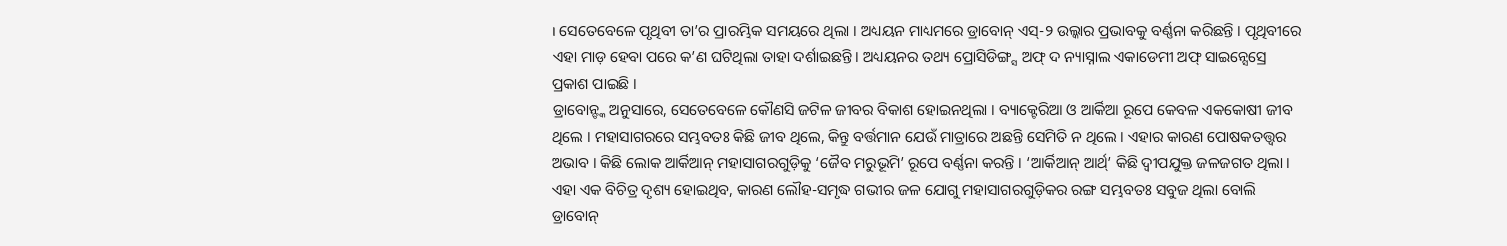। ସେତେବେଳେ ପୃଥିବୀ ତା’ର ପ୍ରାରମ୍ଭିକ ସମୟରେ ଥିଲା । ଅଧ୍ୟୟନ ମାଧ୍ୟମରେ ଡ୍ରାବୋନ୍ ଏସ୍-୨ ଉଲ୍କାର ପ୍ରଭାବକୁ ବର୍ଣ୍ଣନା କରିଛନ୍ତି । ପୃଥିବୀରେ ଏହା ମାଡ଼ ହେବା ପରେ କ’ଣ ଘଟିଥିଲା ତାହା ଦର୍ଶାଇଛନ୍ତି । ଅଧ୍ୟୟନର ତଥ୍ୟ ପ୍ରୋସିଡିଙ୍ଗ୍ସ ଅଫ୍ ଦ ନ୍ୟାସ୍ନାଲ ଏକାଡେମୀ ଅଫ୍ ସାଇନ୍ସେସ୍ରେ ପ୍ରକାଶ ପାଇଛି ।
ଡ୍ରାବୋନ୍ଙ୍କ ଅନୁସାରେ, ସେତେବେଳେ କୌଣସି ଜଟିଳ ଜୀବର ବିକାଶ ହୋଇନଥିଲା । ବ୍ୟାକ୍ଟେରିଆ ଓ ଆର୍କିଆ ରୂପେ କେବଳ ଏକକୋଷୀ ଜୀବ ଥିଲେ । ମହାସାଗରରେ ସମ୍ଭବତଃ କିଛି ଜୀବ ଥିଲେ, କିନ୍ତୁ ବର୍ତ୍ତମାନ ଯେଉଁ ମାତ୍ରାରେ ଅଛନ୍ତି ସେମିତି ନ ଥିଲେ । ଏହାର କାରଣ ପୋଷକତତ୍ତ୍ୱର ଅଭାବ । କିଛି ଲୋକ ଆର୍କିଆନ୍ ମହାସାଗରଗୁଡ଼ିକୁ ‘ଜୈବ ମରୁଭୂମି’ ରୂପେ ବର୍ଣ୍ଣନା କରନ୍ତି । ‘ଆର୍କିଆନ୍ ଆର୍ଥ୍’ କିଛି ଦ୍ୱୀପଯୁକ୍ତ ଜଳଜଗତ ଥିଲା । ଏହା ଏକ ବିଚିତ୍ର ଦୃଶ୍ୟ ହୋଇଥିବ, କାରଣ ଲୌହ-ସମୃଦ୍ଧ ଗଭୀର ଜଳ ଯୋଗୁ ମହାସାଗରଗୁଡ଼ିକର ରଙ୍ଗ ସମ୍ଭବତଃ ସବୁଜ ଥିଲା ବୋଲି ଡ୍ରାବୋନ୍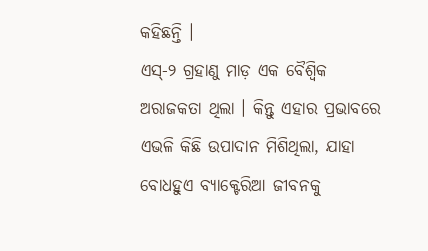କହିଛନ୍ତି ।
ଏସ୍-୨ ଗ୍ରହାଣୁ ମାଡ଼ ଏକ ବୈଶ୍ୱିକ ଅରାଜକତା ଥିଲା । କିନ୍ତୁ ଏହାର ପ୍ରଭାବରେ ଏଭଳି କିଛି ଉପାଦାନ ମିଶିଥିଲା, ଯାହା ବୋଧହୁଏ ବ୍ୟାକ୍ଟେରିଆ ଜୀବନକୁ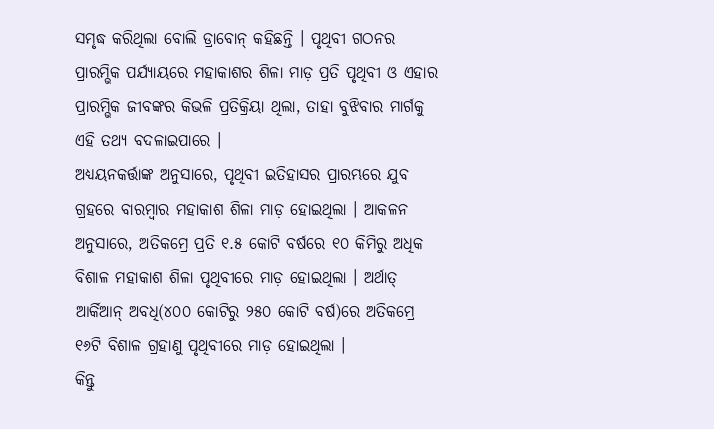ସମୃଦ୍ଧ କରିଥିଲା ବୋଲି ଡ୍ରାବୋନ୍ କହିଛନ୍ତି । ପୃଥିବୀ ଗଠନର ପ୍ରାରମ୍ଭିକ ପର୍ଯ୍ୟାୟରେ ମହାକାଶର ଶିଳା ମାଡ଼ ପ୍ରତି ପୃଥିବୀ ଓ ଏହାର ପ୍ରାରମ୍ଭିକ ଜୀବଙ୍କର କିଭଳି ପ୍ରତିକ୍ରିୟା ଥିଲା, ତାହା ବୁଝିବାର ମାର୍ଗକୁ ଏହି ତଥ୍ୟ ବଦଳାଇପାରେ ।
ଅଧ୍ୟୟନକର୍ତ୍ତାଙ୍କ ଅନୁସାରେ, ପୃଥିବୀ ଇତିହାସର ପ୍ରାରମ୍ଭରେ ଯୁବ ଗ୍ରହରେ ବାରମ୍ବାର ମହାକାଶ ଶିଳା ମାଡ଼ ହୋଇଥିଲା । ଆକଳନ ଅନୁସାରେ, ଅତିକମ୍ରେ ପ୍ରତି ୧.୫ କୋଟି ବର୍ଷରେ ୧୦ କିମିରୁ ଅଧିକ ବିଶାଳ ମହାକାଶ ଶିଳା ପୃଥିବୀରେ ମାଡ଼ ହୋଇଥିଲା । ଅର୍ଥାତ୍ ଆର୍କିଆନ୍ ଅବଧି(୪୦୦ କୋଟିରୁ ୨୫୦ କୋଟି ବର୍ଷ)ରେ ଅତିକମ୍ରେ ୧୬ଟି ବିଶାଳ ଗ୍ରହାଣୁ ପୃଥିବୀରେ ମାଡ଼ ହୋଇଥିଲା ।
କିନ୍ତୁ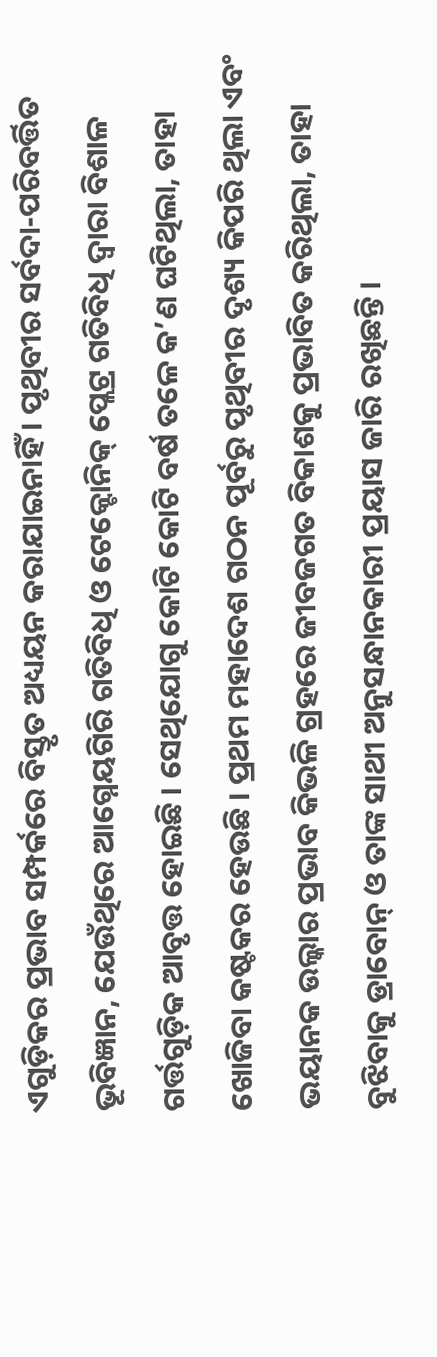ଏଗୁଡ଼ିକର ପ୍ରଭାବ ସମ୍ପର୍କରେ ବିସ୍ତୃତ ଅଧ୍ୟୟନ କରାଯାଇନାହିଁ । ପୃଥିବୀର ସର୍ବଦା-ପରିବର୍ତ୍ତିତ ଭୂବିଜ୍ଞାନ, ଯେଉଁଥିରେ ଆଗ୍ନେୟଗିରି ଗତିବିଧି ଓ ଟେକ୍ଟୋନିକ୍ ପ୍ଲେଟ୍ର ଗତିବିଧି ଦ୍ୱାରା ବିଶାଳ ଗର୍ତ୍ତଗୁଡ଼ିକ ଆବୃତ୍ତ ହୋଇଛି । ସେଥିଯୋଗୁ କୋଟି କୋଟି ବର୍ଷ ତଳେ କ’ଣ ଘଟିଥିଲା, ତାହା ଖୋଜିବା କଷ୍ଟକର ହେଉଛି । ପ୍ରଥମ ମହାଦେଶ ଗଠନ ପୂର୍ବରୁ ପୃଥିବୀର ଦୃଶ୍ୟ କିପରି ଥିଲା ଏବଂ ଭୟାନକ ଉଲ୍କାର ପ୍ରଭାବ କିଭଳି ଗ୍ରହରେ ଜୀବଜଗତ ବିକାଶକୁ ପ୍ରଭାବିତ କରିଥିଲା, ତାହା ବୁଝିବାକୁ ଡ୍ରାବୋନ୍ ଓ ତାଙ୍କ ସାଥୀ ଅନୁସନ୍ଧାନକାରୀ ପ୍ରୟାସ ଜାରି ରଖିଛନ୍ତି ।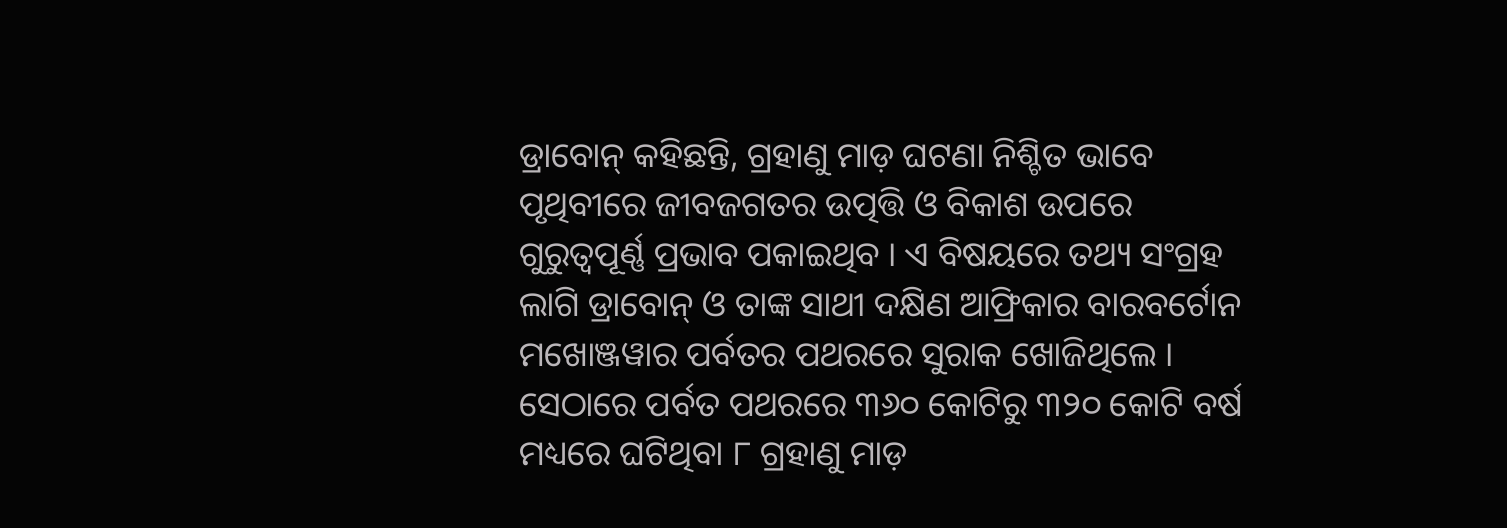ଡ୍ରାବୋନ୍ କହିଛନ୍ତି, ଗ୍ରହାଣୁ ମାଡ଼ ଘଟଣା ନିଶ୍ଚିତ ଭାବେ ପୃଥିବୀରେ ଜୀବଜଗତର ଉତ୍ପତ୍ତି ଓ ବିକାଶ ଉପରେ ଗୁରୁତ୍ୱପୂର୍ଣ୍ଣ ପ୍ରଭାବ ପକାଇଥିବ । ଏ ବିଷୟରେ ତଥ୍ୟ ସଂଗ୍ରହ ଲାଗି ଡ୍ରାବୋନ୍ ଓ ତାଙ୍କ ସାଥୀ ଦକ୍ଷିଣ ଆଫ୍ରିକାର ବାରବର୍ଟୋନ ମଖୋଞ୍ଜୱାର ପର୍ବତର ପଥରରେ ସୁରାକ ଖୋଜିଥିଲେ । ସେଠାରେ ପର୍ବତ ପଥରରେ ୩୬୦ କୋଟିରୁ ୩୨୦ କୋଟି ବର୍ଷ ମଧ୍ୟରେ ଘଟିଥିବା ୮ ଗ୍ରହାଣୁ ମାଡ଼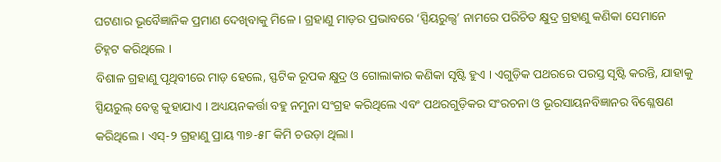ଘଟଣାର ଭୂବୈଜ୍ଞାନିକ ପ୍ରମାଣ ଦେଖିବାକୁ ମିଳେ । ଗ୍ରହାଣୁ ମାଡ଼ର ପ୍ରଭାବରେ ‘ସ୍ପିୟରୁଲ୍ସ’ ନାମରେ ପରିଚିତ କ୍ଷୁଦ୍ର ଗ୍ରହାଣୁ କଣିକା ସେମାନେ ଚିହ୍ନଟ କରିଥିଲେ ।
ବିଶାଳ ଗ୍ରହାଣୁ ପୃଥିବୀରେ ମାଡ଼ ହେଲେ, ସ୍ଫଟିକ ରୂପକ କ୍ଷୁଦ୍ର ଓ ଗୋଲାକାର କଣିକା ସୃଷ୍ଟି ହୁଏ । ଏଗୁଡ଼ିକ ପଥରରେ ପରସ୍ତ ସୃଷ୍ଟି କରନ୍ତି, ଯାହାକୁ ସ୍ପିୟରୁଲ୍ ବେଡ୍ସ କୁହାଯାଏ । ଅଧ୍ୟୟନକର୍ତ୍ତା ବହୁ ନମୁନା ସଂଗ୍ରହ କରିଥିଲେ ଏବଂ ପଥରଗୁଡ଼ିକର ସଂରଚନା ଓ ଭୂରସାୟନବିଜ୍ଞାନର ବିଶ୍ଳେଷଣ କରିଥିଲେ । ଏସ୍-୨ ଗ୍ରହାଣୁ ପ୍ରାୟ ୩୭-୫୮ କିମି ଚଉଡ଼ା ଥିଲା ।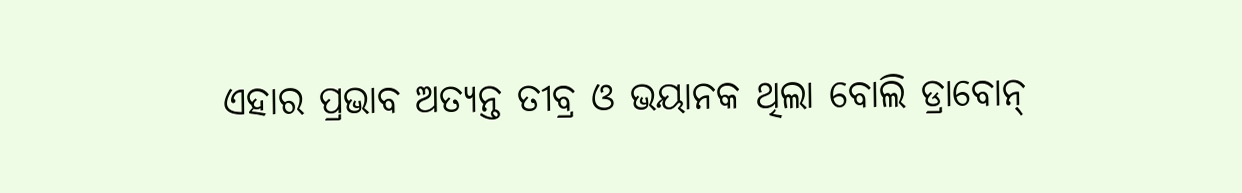ଏହାର ପ୍ରଭାବ ଅତ୍ୟନ୍ତ ତୀବ୍ର ଓ ଭୟାନକ ଥିଲା ବୋଲି ଡ୍ରାବୋନ୍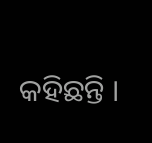କହିଛନ୍ତି ।